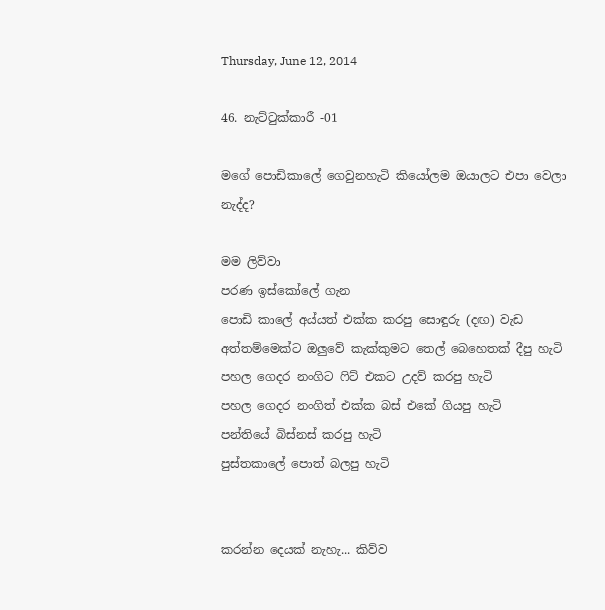Thursday, June 12, 2014

46. නැට්ටුක්කාරී -01

මගේ පොඩිකාලේ ගෙවුනහැටි කියෝලම ඔයාලට එපා වෙලා නැද්ද?

මම ලිව්වා
පරණ ඉස්කෝලේ ගැන
පොඩි කාලේ අය්යත් එක්ක කරපු සොඳුරු (දඟ) වැඩ
අත්තම්මෙක්ට ඔලුවේ කැක්කුමට තෙල් බෙහෙතක් දීපු හැටි
පහල ගෙදර නංගිට ෆිට් එකට උදව් කරපු හැටි
පහල ගෙදර නංගිත් එක්ක බස් එකේ ගියපු හැටි
පන්තියේ බිස්නස් කරපු හැටි
පුස්තකාලේ පොත් බලපු හැටි


කරන්න දෙයක් නැහැ... කිව්ව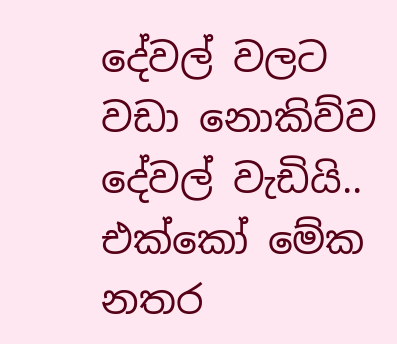දේවල් වලට වඩා නොකිව්ව දේවල් වැඩියි.. එක්කෝ මේක නතර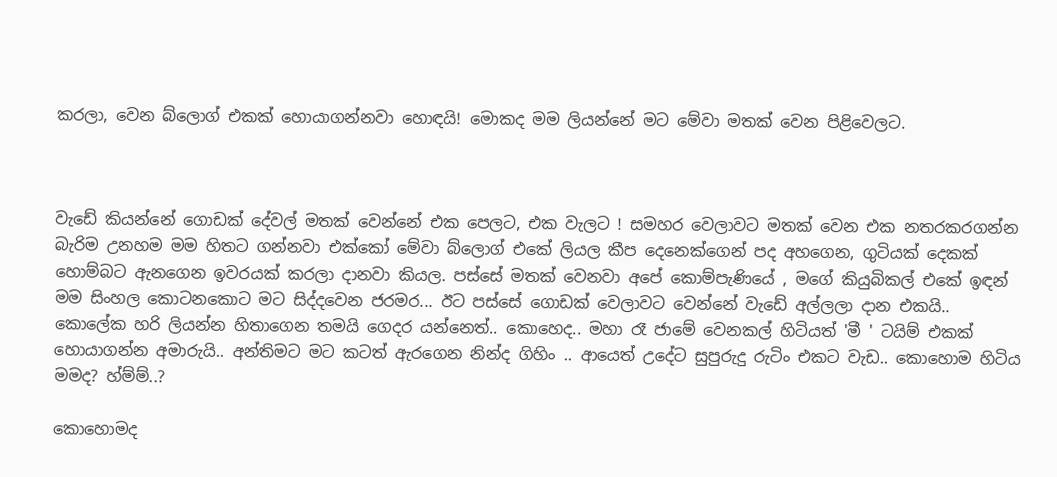කරලා, වෙන බ්ලොග් එකක් හොයාගන්නවා හොඳයි! මොකද මම ලියන්නේ මට මේවා මතක් වෙන පිළිවෙලට.



වැඩේ කියන්නේ ගොඩක් දේවල් මතක් වෙන්නේ එක පෙලට, එක වැලට ! සමහර වෙලාවට මතක් වෙන එක නතරකරගන්න බැරිම උනහම මම හිතට ගන්නවා එක්කෝ මේවා බ්ලොග් එකේ ලියල කීප දෙනෙක්ගෙන් පද අහගෙන, ගුටියක් දෙකක් හොම්බට ඇනගෙන ඉවරයක් කරලා දානවා කියල. පස්සේ මතක් වෙනවා අපේ කොම්පැණියේ , මගේ කියුබිකල් එකේ ඉඳන් මම සිංහල කොටනකොට මට සිද්දවෙන ජරමර... ඊට පස්සේ ගොඩක් වෙලාවට වෙන්නේ වැඩේ අල්ලලා දාන එකයි.. කොලේක හරි ලියන්න හිතාගෙන තමයි ගෙදර යන්නෙත්.. කොහෙද.. මහා රෑ ජාමේ වෙනකල් හිටියත් 'මී ' ටයිම් එකක් හොයාගන්න අමාරුයි.. අන්තිමට මට කටත් ඇරගෙන නින්ද ගිහිං .. ආයෙත් උදේට සුපුරුදු රුටිං එකට වැඩ.. කොහොම හිටිය මමද? හ්ම්ම්..?

කොහොමද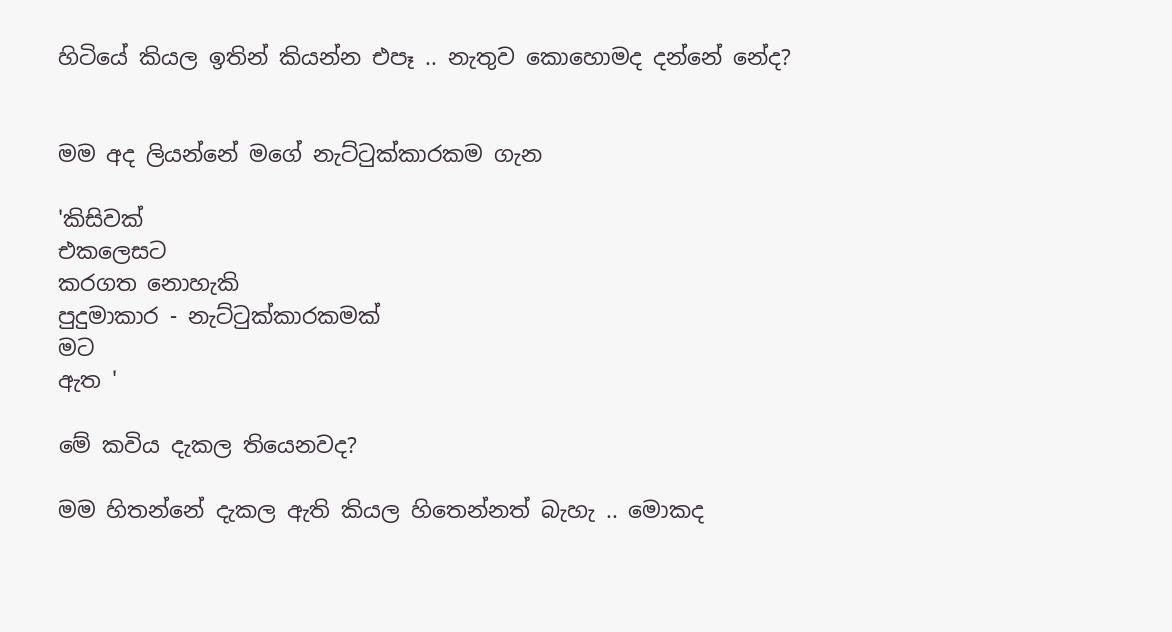හිටියේ කියල ඉතින් කියන්න එපෑ .. නැතුව කොහොමද දන්නේ නේද?


මම අද ලියන්නේ මගේ නැට්ටුක්කාරකම ගැන

'කිසිවක්
එකලෙසට
කරගත නොහැකි
පුදුමාකාර - නැට්ටුක්කාරකමක්
මට
ඇත '

මේ කවිය දැකල තියෙනවද?

මම හිතන්නේ දැකල ඇති කියල හිතෙන්නත් බැහැ .. මොකද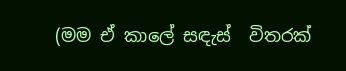(මම ඒ කාලේ සඳැස්  විතරක්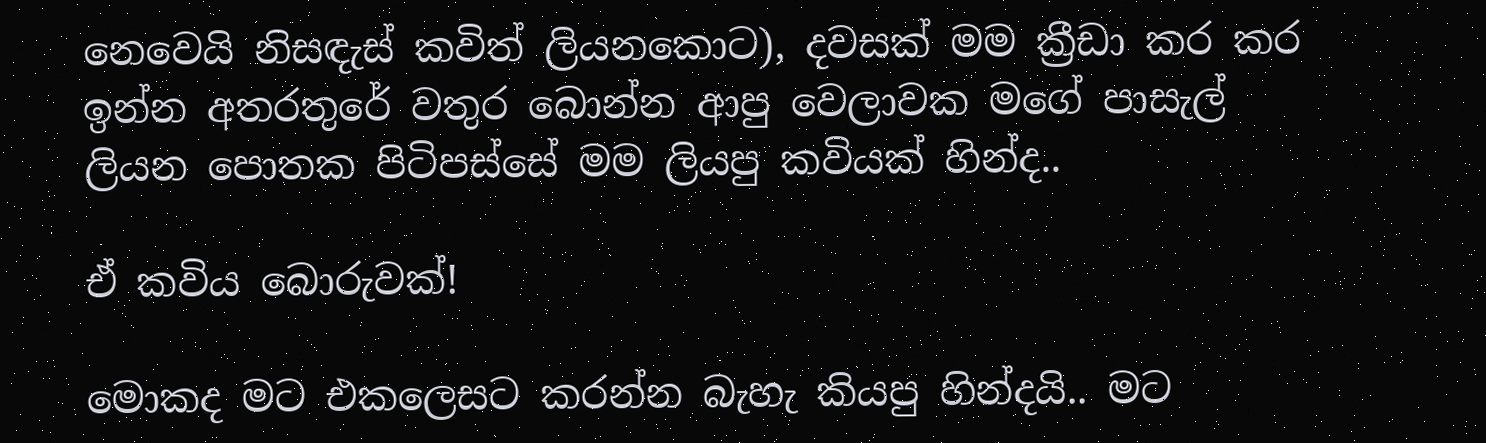නෙවෙයි නිසඳැස් කවිත් ලියනකොට), දවසක් මම ක්‍රීඩා කර කර ඉන්න අතරතුරේ වතුර බොන්න ආපු වෙලාවක මගේ පාසැල් ලියන පොතක පිටිපස්සේ මම ලියපු කවියක් හින්ද..

ඒ කවිය බොරුවක්!

මොකද මට එකලෙසට කරන්න බැහැ කියපු හින්දයි.. මට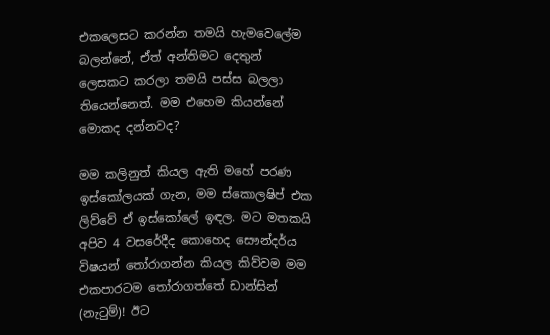එකලෙසට කරන්න තමයි හැමවෙලේම බලන්නේ, ඒත් අන්තිමට දෙතුන් ලෙසකට කරලා තමයි පස්ස බලලා තියෙන්නෙත්. මම එහෙම කියන්නේ මොකද දන්නවද?

මම කලිනුත් කියල ඇති මහේ පරණ ඉස්කෝලයක් ගැන, මම ස්කොලෂිප් එක ලිව්වේ ඒ ඉස්කෝලේ ඉඳල. මට මතකයි අපිව 4 වසරේදීද කොහෙද සෞන්දර්ය විෂයන් තෝරාගන්න කියල කිව්වම මම එකපාරටම තෝරාගත්තේ ඩාන්සින් (නැටුම්)! ඊට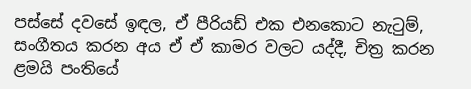පස්සේ දවසේ ඉඳල, ඒ පීරියඩ් එක එනකොට නැටුම්, සංගීතය කරන අය ඒ ඒ කාමර වලට යද්දී, චිත්‍ර කරන ළමයි පංතියේ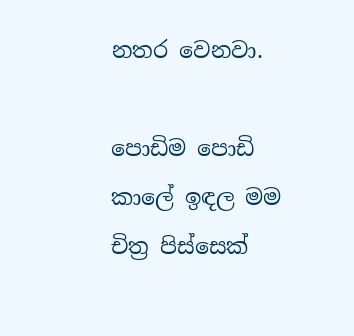නතර වෙනවා.

පොඩිම පොඩි කාලේ ඉඳල මම චිත්‍ර පිස්සෙක්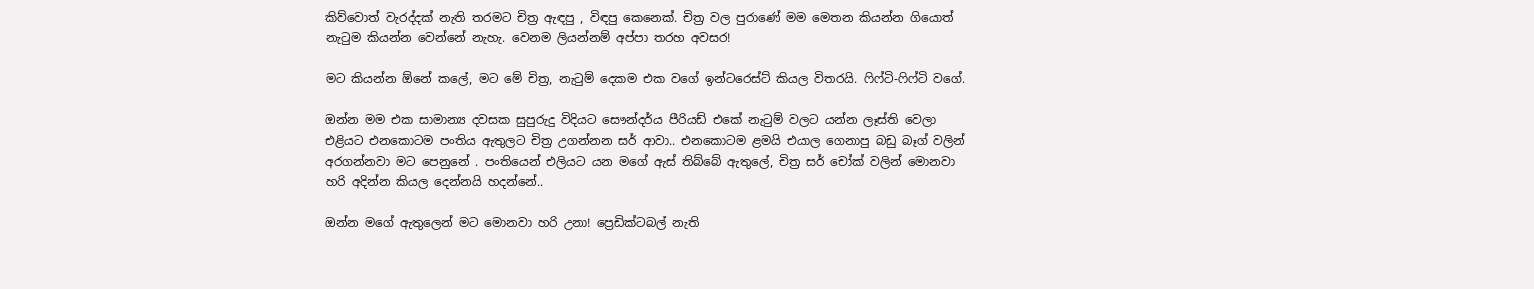කිව්වොත් වැරද්දක් නැති තරමට චිත්‍ර ඇඳපු , විඳපු කෙනෙක්. චිත්‍ර වල පුරාණේ මම මෙතන කියන්න ගියොත් නැටුම කියන්න වෙන්නේ නැහැ. වෙනම ලියන්නම් අප්පා තරහ අවසර!

මට කියන්න ඕනේ කලේ, මට මේ චිත්‍ර, නැටුම් දෙකම එක වගේ ඉන්ටරෙස්ට් කියල විතරයි. ෆිෆ්ටි-ෆිෆ්ටි වගේ.

ඔන්න මම එක සාමාන්‍ය දවසක සුපුරුදු විදියට සෞන්දර්ය පීරියඩ් එකේ නැටුම් වලට යන්න ලෑස්ති වෙලා එළියට එනකොටම පංතිය ඇතුලට චිත්‍ර උගන්නන සර් ආවා.. එනකොටම ළමයි එයාල ගෙනාපු බඩු බෑග් වලින් අරගන්නවා මට පෙනුනේ . පංතියෙන් එලියට යන මගේ ඇස් තිබ්බේ ඇතුලේ, චිත්‍ර සර් චෝක් වලින් මොනවා හරි අදින්න කියල දෙන්නයි හදන්නේ..

ඔන්න මගේ ඇතුලෙන් මට මොනවා හරි උනා! ප්‍රෙඩික්ටබල් නැති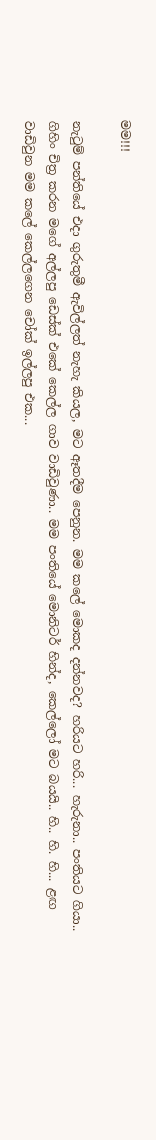මම!!!

නැටුම් පන්තියේ එදා ගුරුතුමී ඇවිල්ලත් නැහැ කියල, මට ඈතදීම පෙනුන. මම කලේ මොකද දන්නවද? හරියට හරි... හැරුනා.. පංතියට ගියා.. ගිහිං චිත්‍ර කරන මගේ අල්ලපු ඩෙස්ක් එකේ කෙල්ල ගාව වාඩිවුණා.. මම පංතියේ මොනිටර් හින්ද, කෙල්ලෝ මට බයයි.. හි.. හි. හි... ළඟ වාඩිවුන මම කලේ කෙල්ලගෙන චෝක් ඉල්ලපු එක...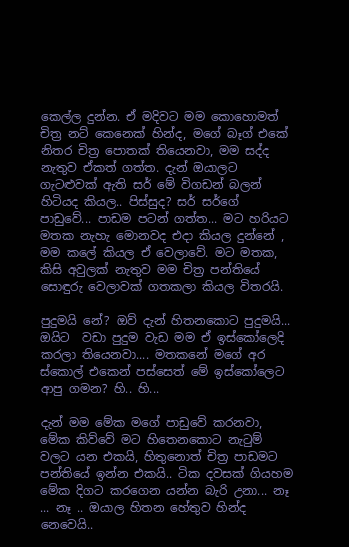කෙල්ල දුන්න. ඒ මදිවට මම කොහොමත් චිත්‍ර නට් කෙනෙක් හින්ද, මගේ බෑග් එකේ නිතර චිත්‍ර පොතක් තියෙනවා, මම සද්ද නැතුව ඒකත් ගත්ත. දැන් ඔයාලට ගැටළුවක් ඇති සර් මේ විගඩන් බලන් හිටියද කියල.. පිස්සුද? සර් සර්ගේ පාඩුවේ... පාඩම පටන් ගත්ත... මට හරියට මතක නැහැ මොනවද එදා කියල දුන්නේ , මම කලේ කියල ඒ වෙලාවේ. මට මතක, කිසි අවුලක් නැතුව මම චිත්‍ර පන්තියේ සොඳුරු වෙලාවක් ගතකලා කියල විතරයි.

පුදුමයි නේ? ඔව් දැන් හිතනකොට පුදුමයි... ඔයිට  වඩා පුදුම වැඩ මම ඒ ඉස්කෝලෙදි කරලා තියෙනවා.... මතකනේ මගේ අර ස්කොල් එකෙන් පස්සෙත් මේ ඉස්කෝලෙට ආපු ගමන? හි.. හි...

දැන් මම මේක මගේ පාඩුවේ කරනවා, මේක කිව්වේ මට හිතෙනකොට නැටුම් වලට යන එකයි, හිතුනොත් චිත්‍ර පාඩමට පන්තියේ ඉන්න එකයි.. ටික දවසක් ගියහම මේක දිගට කරගෙන යන්න බැරි උනා... නෑ ... නෑ .. ඔයාල හිතන හේතුව හින්ද නෙවෙයි..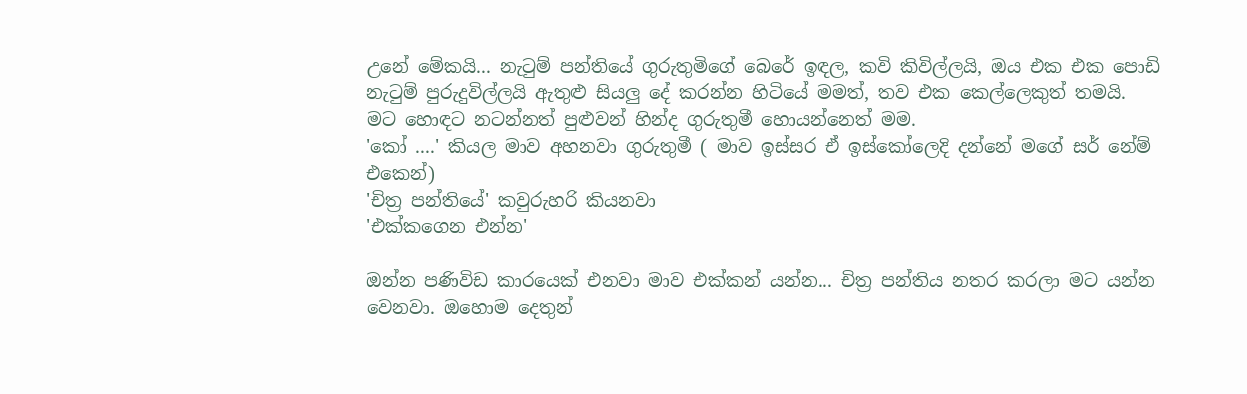උනේ මේකයි... නැටුම් පන්තියේ ගුරුතුමිගේ බෙරේ ඉඳල, කවි කිවිල්ලයි, ඔය එක එක පොඩි නැටුම් පුරුදුවිල්ලයි ඇතුළු සියලු දේ කරන්න හිටියේ මමත්, තව එක කෙල්ලෙකුත් තමයි. මට හොඳට නටන්නත් පුළුවන් හින්ද ගුරුතුමී හොයන්නෙත් මම.
'කෝ ....' කියල මාව අහනවා ගුරුතුමී ( මාව ඉස්සර ඒ ඉස්කෝලෙදි දන්නේ මගේ සර් නේම් එකෙන්)
'චිත්‍ර පන්තියේ' කවුරුහරි කියනවා
'එක්කගෙන එන්න'

ඔන්න පණිවිඩ කාරයෙක් එනවා මාව එක්කන් යන්න... චිත්‍ර පන්තිය නතර කරලා මට යන්න වෙනවා. ඔහොම දෙතුන්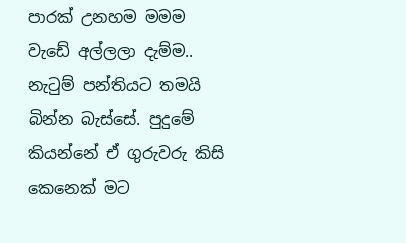පාරක් උනහම මමම වැඩේ අල්ලලා දැම්ම.. නැටුම් පන්තියට තමයි බින්න බැස්සේ. පුදුමේ කියන්නේ ඒ ගුරුවරු කිසි කෙනෙක් මට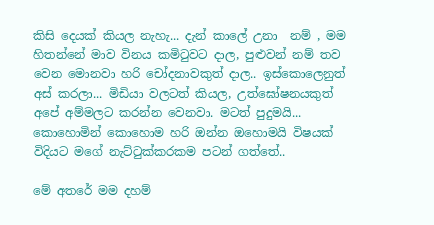කිසි දෙයක් කියල නැහැ... දැන් කාලේ උනා  නම් , මම හිතන්නේ මාව විනය කමිටුවට දාල, පුළුවන් නම් තව වෙන මොනවා හරි චෝදනාවකුත් දාල.. ඉස්කොලෙනුත් අස් කරලා... මිඩියා වලටත් කියල, උත්ඝෝෂනයකුත් අපේ අම්මලට කරන්න වෙනවා. මටත් පුදුමයි... කොහොමින් කොහොම හරි ඔන්න ඔහොමයි විෂයක් විදියට මගේ නැට්ටුක්කරකම පටන් ගත්තේ..

මේ අතරේ මම දහම්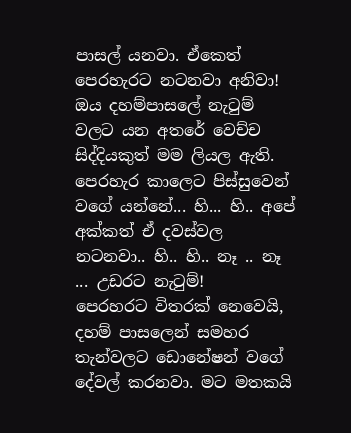පාසල් යනවා. ඒකෙත් පෙරහැරට නටනවා අනිවා! ඔය දහම්පාසලේ නැටුම් වලට යන අතරේ වෙච්ච සිද්දියකුත් මම ලියල ඇති. පෙරහැර කාලෙට පිස්සුවෙන් වගේ යන්නේ... හි... හි.. අපේ අක්කත් ඒ දවස්වල නටනවා.. හි.. හි.. නෑ .. නෑ ... උඩරට නැටුම්!
පෙරහරට විතරක් නෙවෙයි, දහම් පාසලෙන් සමහර තැන්වලට ඩොනේෂන් වගේ දේවල් කරනවා. මට මතකයි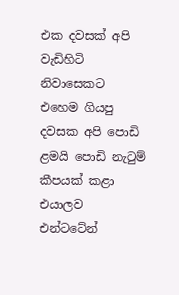එක දවසක් අපි වැඩිහිටි නිවාසෙකට එහෙම ගියපු දවසක අපි පොඩි ළමයි පොඩි නැටුම් කීපයක් කළා එයාලව එන්ටටේන්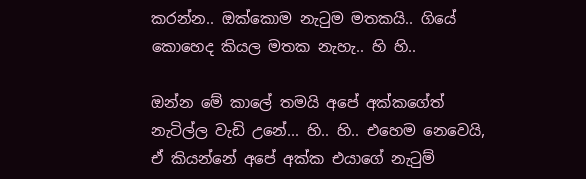කරන්න.. ඔක්කොම නැටුම මතකයි.. ගියේ කොහෙද කියල මතක නැහැ.. හි හි..

ඔන්න මේ කාලේ තමයි අපේ අක්කගේත් නැටිල්ල වැඩි උනේ... හි.. හි.. එහෙම නෙවෙයි, ඒ කියන්නේ අපේ අක්ක එයාගේ නැටුම්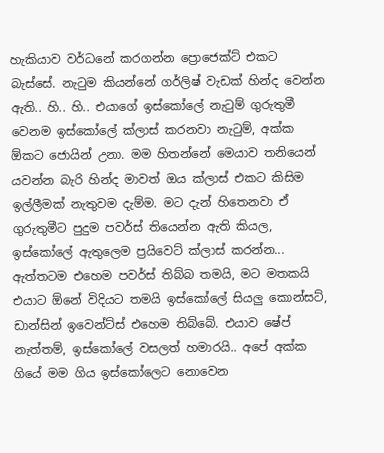හැකියාව වර්ධනේ කරගන්න ප්‍රොජෙක්ට් එකට බැස්සේ. නැටුම කියන්නේ ගර්ලිෂ් වැඩක් හින්ද වෙන්න ඇති.. හි.. හි.. එයාගේ ඉස්කෝලේ නැටුම් ගුරුතුමී වෙනම ඉස්කෝලේ ක්ලාස් කරනවා නැටුම්, අක්ක ඕකට ජොයින් උනා. මම හිතන්නේ මෙයාව තනියෙන් යවන්න බැරි හින්ද මාවත් ඔය ක්ලාස් එකට කිසිම ඉල්ලීමක් නැතුවම දැම්ම. මට දැන් හිතෙනවා ඒ ගුරුතුමීට පුදුම පවර්ස් තියෙන්න ඇති කියල, ඉස්කෝලේ ඇතුලෙම ප්‍රයිවෙට් ක්ලාස් කරන්න... ඇත්තටම එහෙම පවර්ස් තිබ්බ තමයි, මට මතකයි එයාට ඕනේ විදියට තමයි ඉස්කෝලේ සියලු කොන්සට්, ඩාන්සින් ඉවෙන්ට්ස් එහෙම තිබ්බේ. එයාව ෂේප් නැත්තම්, ඉස්කෝලේ වසලත් හමාරයි.. අපේ අක්ක ගියේ මම ගිය ඉස්කෝලෙට නොවෙන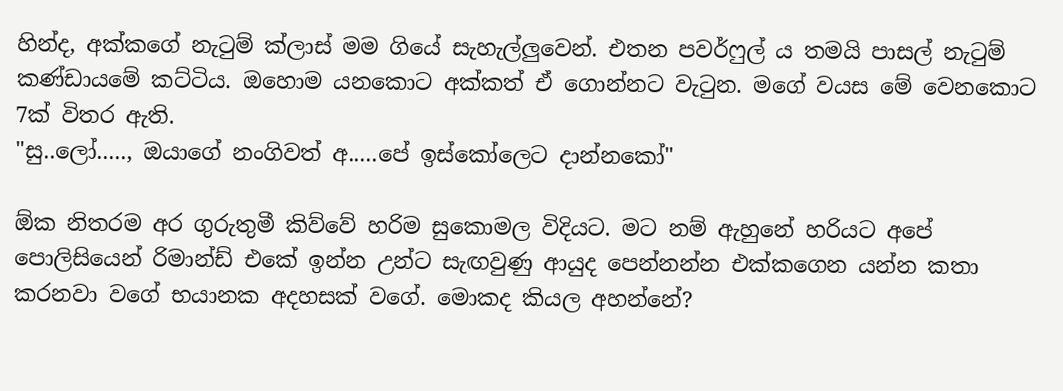හින්ද, අක්කගේ නැටුම් ක්ලාස් මම ගියේ සැහැල්ලුවෙන්. එතන පවර්ෆුල් ය තමයි පාසල් නැටුම් කණ්ඩායමේ කට්ටිය. ඔහොම යනකොට අක්කත් ඒ ගොන්නට වැටුන. මගේ වයස මේ වෙනකොට 7ක් විතර ඇති.
"සු..ලෝ....., ඔයාගේ නංගිවත් අ.....පේ ඉස්කෝලෙට දාන්නකෝ"

ඕක නිතරම අර ගුරුතුමී කිව්වේ හරිම සුකොමල විදියට. මට නම් ඇහුනේ හරියට අපේ පොලිසියෙන් රිමාන්ඩ් එකේ ඉන්න උන්ට සැඟවුණු ආයුද පෙන්නන්න එක්කගෙන යන්න කතා කරනවා වගේ භයානක අදහසක් වගේ. මොකද කියල අහන්නේ?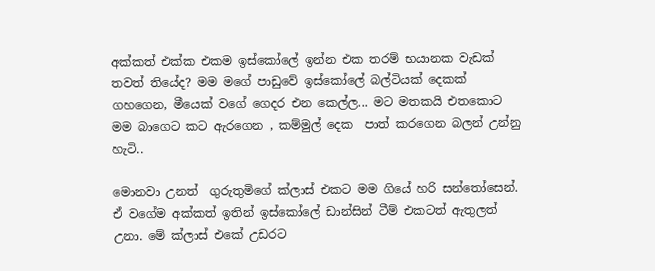අක්කත් එක්ක එකම ඉස්කෝලේ ඉන්න එක තරම් භයානක වැඩක් තවත් තියේද? මම මගේ පාඩුවේ ඉස්කෝලේ බල්ටියක් දෙකක් ගහගෙන, මීයෙක් වගේ ගෙදර එන කෙල්ල... මට මතකයි එතකොට මම බාගෙට කට ඇරගෙන , කම්මුල් දෙක  පාත් කරගෙන බලන් උන්නු හැටි..

මොනවා උනත්  ගුරුතුමිගේ ක්ලාස් එකට මම ගියේ හරි සන්තෝසෙන්. ඒ වගේම අක්කත් ඉතින් ඉස්කෝලේ ඩාන්සින් ටීම් එකටත් ඇතුලත් උනා. මේ ක්ලාස් එකේ උඩරට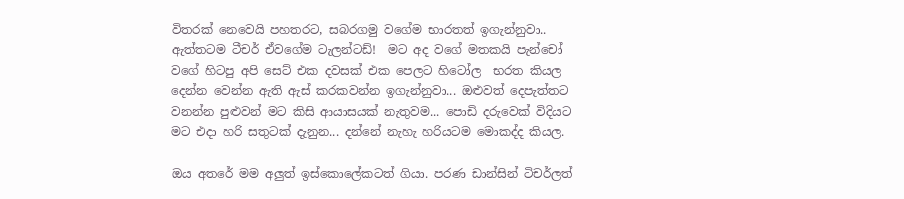විතරක් නෙවෙයි පහතරට, සබරගමු වගේම භාරතත් ඉගැන්නුවා.. ඇත්තටම ටීචර් ඒවගේම ටැලන්ටඩ්!  මට අද වගේ මතකයි පැන්චෝ වගේ හිටපු අපි සෙට් එක දවසක් එක පෙලට හිටෝල  භරත කියල දෙන්න වෙන්න ඇති ඇස් කරකවන්න ඉගැන්නුවා... ඔළුවත් දෙපැත්තට වනන්න පුළුවන් මට කිසි ආයාසයක් නැතුවම... පොඩි දරුවෙක් විදියට මට එදා හරි සතුටක් දැනුන... දන්නේ නැහැ හරියටම මොකද්ද කියල.

ඔය අතරේ මම අලුත් ඉස්කොලේකටත් ගියා. පරණ ඩාන්සින් ටිචර්ලත්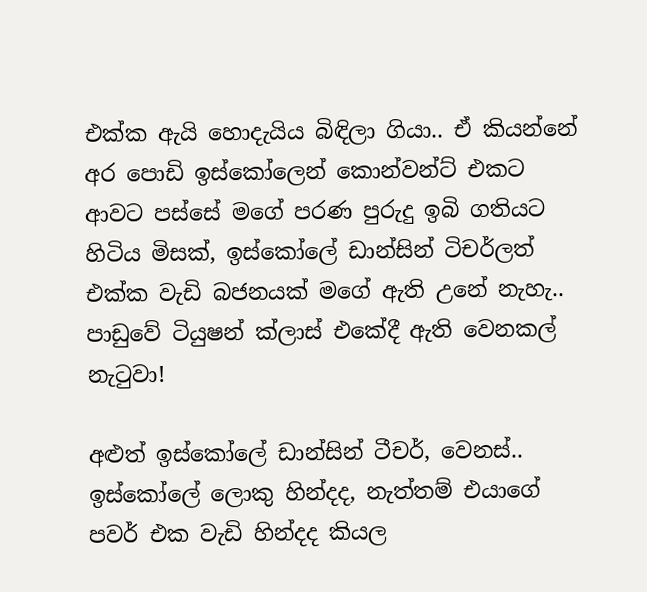එක්ක ඇයි හොදැයිය බිඳිලා ගියා.. ඒ කියන්නේ අර පොඩි ඉස්කෝලෙන් කොන්වන්ට් එකට ආවට පස්සේ මගේ පරණ පුරුදු ඉබි ගතියට හිටිය මිසක්, ඉස්කෝලේ ඩාන්සින් ටිචර්ලත් එක්ක වැඩි බජනයක් මගේ ඇති උනේ නැහැ.. පාඩුවේ ටියුෂන් ක්ලාස් එකේදී ඇති වෙනකල් නැටුවා!

අළුත් ඉස්කෝලේ ඩාන්සින් ටීචර්, වෙනස්.. ඉස්කෝලේ ලොකු හින්දද, නැත්තම් එයාගේ පවර් එක වැඩි හින්දද කියල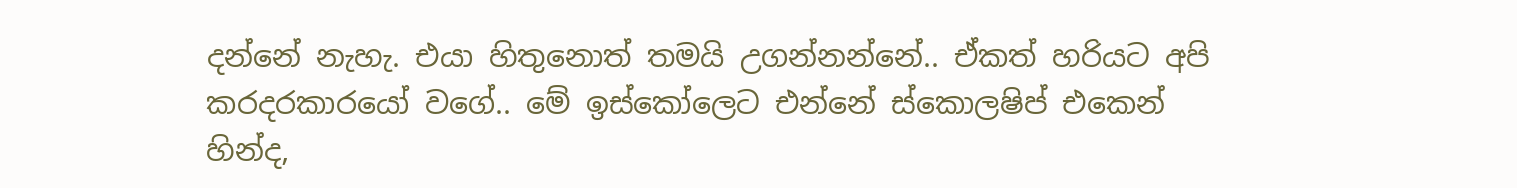දන්නේ නැහැ. එයා හිතුනොත් තමයි උගන්නන්නේ.. ඒකත් හරියට අපි කරදරකාරයෝ වගේ.. මේ ඉස්කෝලෙට එන්නේ ස්කොලෂිප් එකෙන් හින්ද,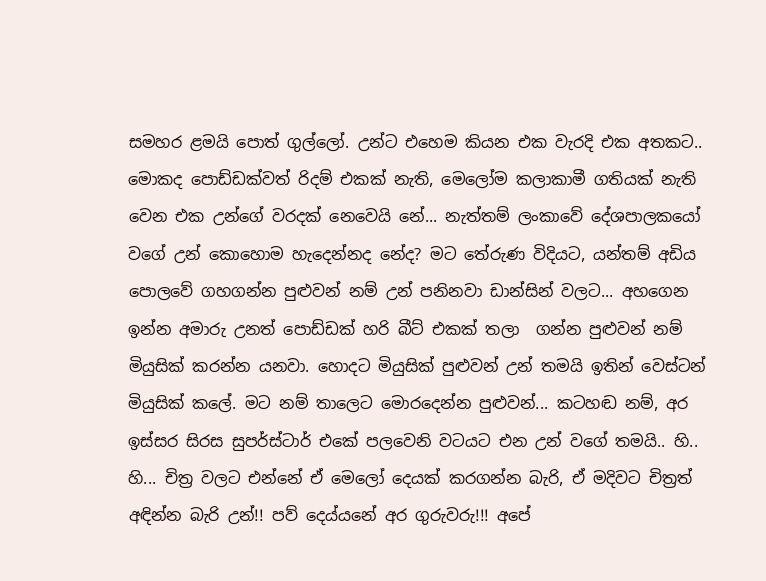සමහර ළමයි පොත් ගුල්ලෝ. උන්ට එහෙම කියන එක වැරදි එක අතකට.. මොකද පොඩ්ඩක්වත් රිදම් එකක් නැති, මෙලෝම කලාකාමී ගතියක් නැති වෙන එක උන්ගේ වරදක් නෙවෙයි නේ... නැත්තම් ලංකාවේ දේශපාලකයෝ වගේ උන් කොහොම හැදෙන්නද නේද? මට තේරුණ විදියට, යන්තම් අඩිය පොලවේ ගහගන්න පුළුවන් නම් උන් පනිනවා ඩාන්සින් වලට... අහගෙන ඉන්න අමාරු උනත් පොඩ්ඩක් හරි බීට් එකක් තලා  ගන්න පුළුවන් නම් මියුසික් කරන්න යනවා. හොදට මියුසික් පුළුවන් උන් තමයි ඉතින් වෙස්ටන් මියුසික් කලේ. මට නම් තාලෙට මොරදෙන්න පුළුවන්... කටහඬ නම්, අර ඉස්සර සිරස සුපර්ස්ටාර් එකේ පලවෙනි වටයට එන උන් වගේ තමයි.. හි.. හි... චිත්‍ර වලට එන්නේ ඒ මෙලෝ දෙයක් කරගන්න බැරි, ඒ මදිවට චිත්‍රත් අඳින්න බැරි උන්!! පව් දෙය්යනේ අර ගුරුවරු!!! අපේ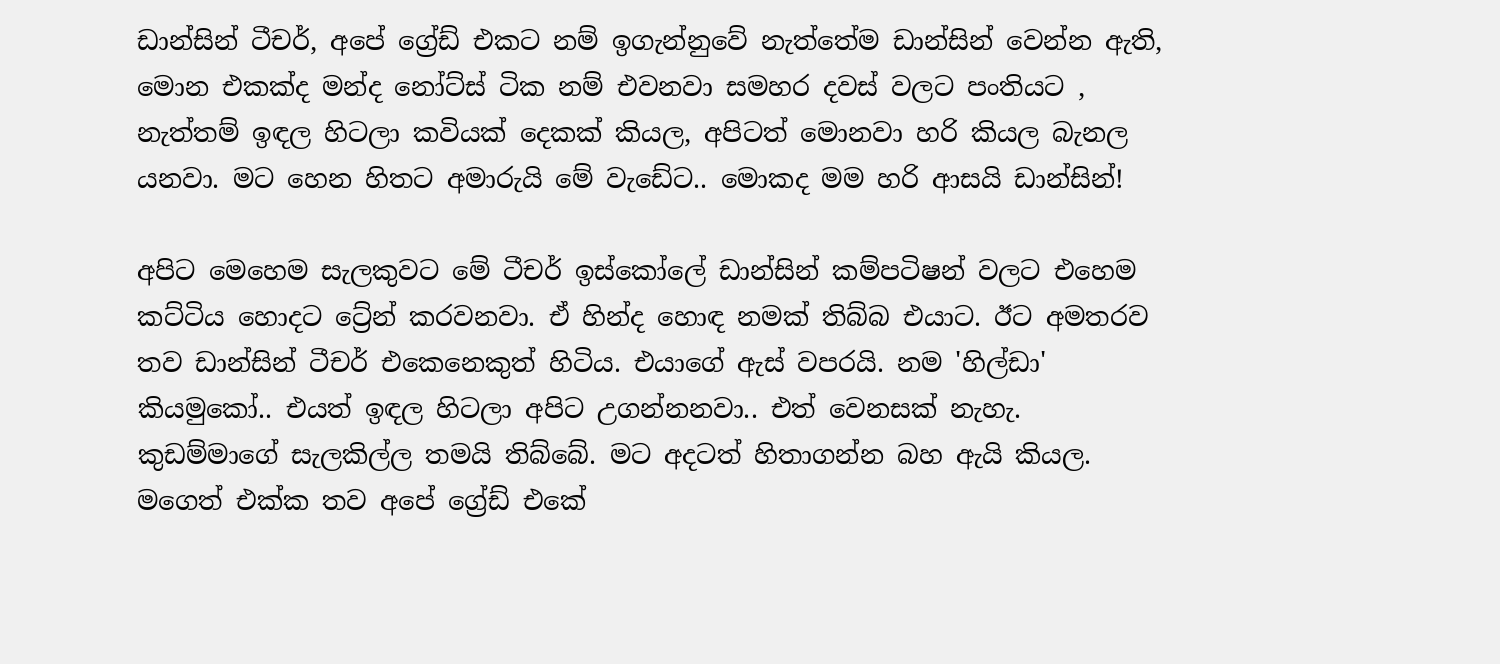ඩාන්සින් ටීචර්, අපේ ග්‍රේඩ් එකට නම් ඉගැන්නුවේ නැත්තේම ඩාන්සින් වෙන්න ඇති, මොන එකක්ද මන්ද නෝට්ස් ටික නම් එවනවා සමහර දවස් වලට පංතියට , නැත්තම් ඉඳල හිටලා කවියක් දෙකක් කියල, අපිටත් මොනවා හරි කියල බැනල යනවා. මට හෙන හිතට අමාරුයි මේ වැඩේට.. මොකද මම හරි ආසයි ඩාන්සින්!

අපිට මෙහෙම සැලකුවට මේ ටීචර් ඉස්කෝලේ ඩාන්සින් කම්පටිෂන් වලට එහෙම කට්ටිය හොදට ට්‍රේන් කරවනවා. ඒ හින්ද හොඳ නමක් තිබ්බ එයාට. ඊට අමතරව තව ඩාන්සින් ටීචර් එකෙනෙකුත් හිටිය. එයාගේ ඇස් වපරයි. නම 'හිල්ඩා' කියමුකෝ.. එයත් ඉඳල හිටලා අපිට උගන්නනවා.. එත් වෙනසක් නැහැ. කුඩම්මාගේ සැලකිල්ල තමයි තිබ්බේ. මට අදටත් හිතාගන්න බහ ඇයි කියල. මගෙත් එක්ක තව අපේ ග්‍රේඩ් එකේ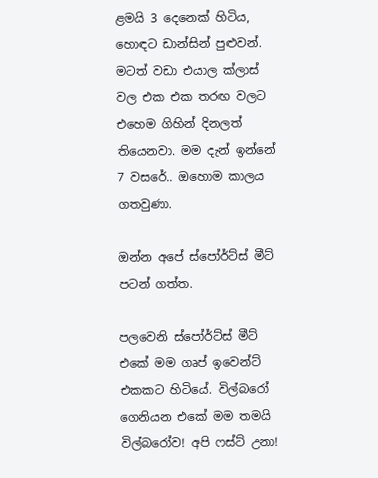ළමයි 3 දෙනෙක් හිටිය, හොඳට ඩාන්සින් පුළුවන්. මටත් වඩා එයාල ක්ලාස් වල එක එක තරඟ වලට එහෙම ගිහින් දිනලත් තියෙනවා. මම දැන් ඉන්නේ 7 වසරේ.. ඔහොම කාලය ගතවුණා.

ඔන්න අපේ ස්පෝර්ට්ස් මීට් පටන් ගත්ත.

පලවෙනි ස්පෝර්ට්ස් මීට් එකේ මම ගෘප් ඉවෙන්ට් එකකට හිටියේ. විල්බරෝ ගෙනියන එකේ මම තමයි විල්බරෝව! අපි ෆස්ට් උනා!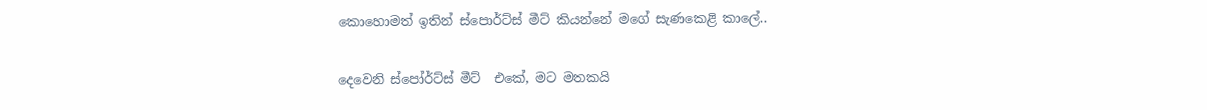කොහොමත් ඉතින් ස්පොර්ට්ස් මීට් කියන්නේ මගේ සැණකෙළි කාලේ..

දෙවෙනි ස්පෝර්ට්ස් මීට්  එකේ, මට මතකයි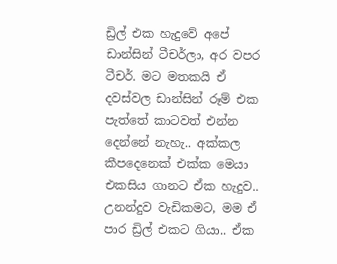ඩ්‍රිල් එක හැදුවේ අපේ ඩාන්සින් ටීචර්ලා, අර වපර ටීචර්. මට මතකයි ඒ දවස්වල ඩාන්සින් රූම් එක පැත්තේ කාටවත් එන්න දෙන්නේ නැහැ.. අක්කල කීපදෙනෙක් එක්ක මෙයා එකසිය ගානට ඒක හැදුව.. උනන්දුව වැඩිකමට, මම ඒ පාර ඩ්‍රිල් එකට ගියා.. ඒක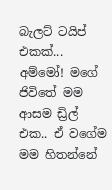බැලට් ටයිප් එකක්... අම්මෝ! මගේ ජිවිතේ මම ආසම ඩ්‍රිල් එක.. ඒ වගේම මම හිතන්නේ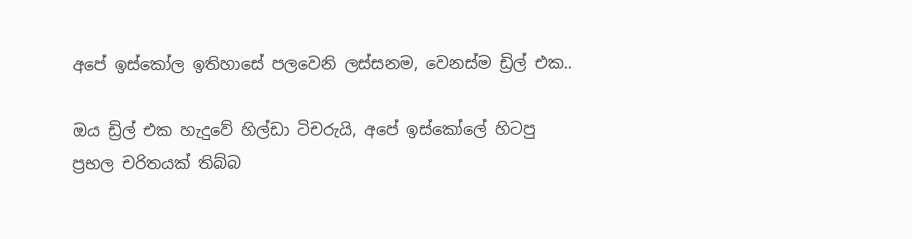අපේ ඉස්කෝල ඉතිහාසේ පලවෙනි ලස්සනම, වෙනස්ම ඩ්‍රිල් එක..

ඔය ඩ්‍රිල් එක හැදුවේ හිල්ඩා ටිචරුයි, අපේ ඉස්කෝලේ හිටපු ප්‍රභල චරිතයක් තිබ්බ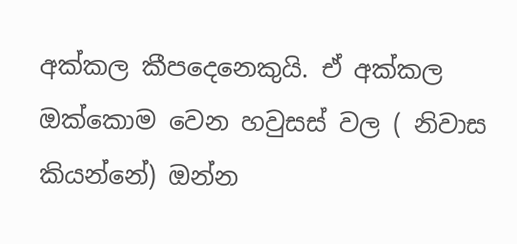අක්කල කීපදෙනෙකුයි. ඒ අක්කල ඔක්කොම වෙන හවුසස් වල ( නිවාස කියන්නේ) ඔන්න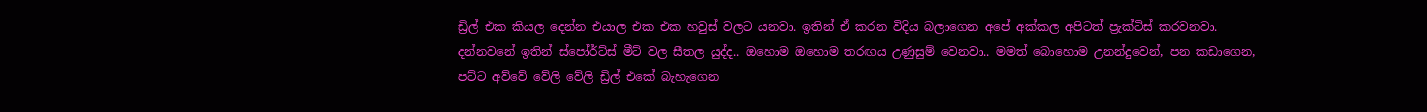ඩ්‍රිල් එක කියල දෙන්න එයාල එක එක හවුස් වලට යනවා. ඉතින් ඒ කරන විදිය බලාගෙන අපේ අක්කල අපිටත් ප්‍රැක්ටිස් කරවනවා. දන්නවනේ ඉතින් ස්පෝර්ට්ස් මීට් වල සීතල යුද්ද.. ඔහොම ඔහොම තරඟය උණුසුම් වෙනවා.. මමත් බොහොම උනන්දුවෙන්, පන කඩාගෙන, පට්ට අව්වේ වේලි වේලි ඩ්‍රිල් එකේ බැහැගෙන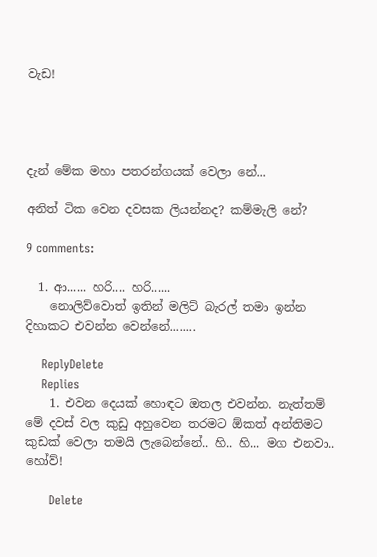වැඩ!




දැන් මේක මහා පතරන්ගයක් වෙලා නේ...

අනිත් ටික වෙන දවසක ලියන්නද? කම්මැලි නේ?

9 comments:

  1. ආ...... හරි.... හරි......
    නොලිව්වොත් ඉතින් මලිට් බැරල් තමා ඉන්න දිහාකට එවන්න වෙන්නේ........

    ReplyDelete
    Replies
    1. එවන දෙයක් හොඳට ඔතල එවන්න. නැත්තම් මේ දවස් වල කුඩු අහුවෙන තරමට ඕකත් අන්තිමට කුඩක් වෙලා තමයි ලැබෙන්නේ.. හි.. හි... මග එනවා.. හෝව්!

      Delete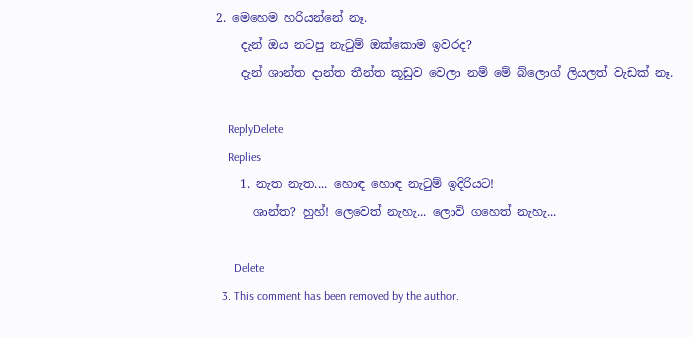2. මෙහෙම හරියන්නේ නෑ.
    දැන් ඔය නටපු නැටුම් ඔක්කොම ඉවරද?
    දැන් ශාන්ත දාන්ත තීන්ත කූඩුව වෙලා නම් මේ බ්ලොග් ලියලත් වැඩක් නෑ.

    ReplyDelete
    Replies
    1. නැත නැත.... හොඳ හොඳ නැටුම් ඉදිරියට!
      ශාන්ත? හුහ්! ලෙවෙත් නැහැ... ලොවි ගහෙත් නැහැ...

      Delete
  3. This comment has been removed by the author.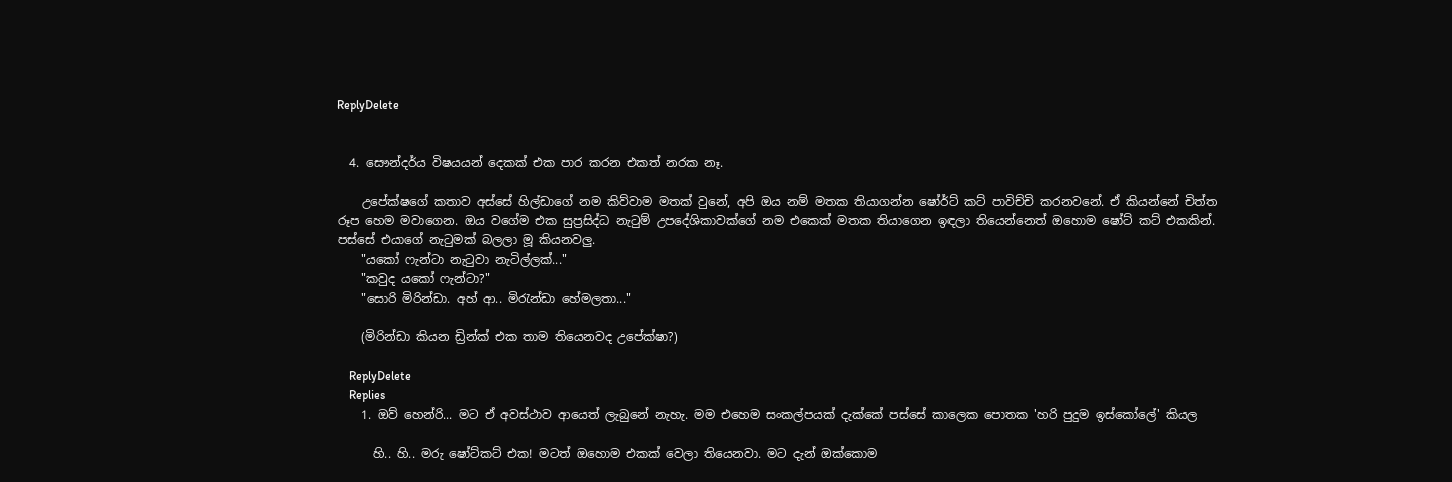ReplyDelete


  4. සෞන්දර්ය විෂයයන් දෙකක් එක පාර කරන එකත් නරක නෑ.

    උපේක්ෂගේ කතාව අස්සේ හිල්ඩාගේ නම කිව්වාම මතක් වුනේ, අපි ඔය නම් මතක තියාගන්න ෂෝර්ට් කට් පාවිච්චි කරනවනේ. ඒ කියන්නේ චිත්ත රූප හෙම මවාගෙන. ඔය වගේම එක සුප්‍රසිද්ධ නැ‍ටුම් උපදේශිකාවක්ගේ නම එකෙක් මතක තියාගෙන ඉඳලා තියෙන්නෙත් ඔහොම ෂෝට් කට් එකකින්. පස්සේ එයාගේ නැ‍ටුමක් බලලා මූ කියනවලු.
    "යකෝ ෆැන්ටා නැ‍ටුවා නැටිල්ලක්..."
    "කවුද යකෝ ෆැන්ටා?"
    "සොරි මිරින්ඩා. අහ් ආ.. මි‍රැන්ඩා හේමලතා..."

    (මිරින්ඩා කියන ඩ්‍රින්ක් එක තාම තියෙනවද උපේක්ෂා?)

    ReplyDelete
    Replies
    1. ඔව් හෙන්රි... මට ඒ අවස්ථාව ආයෙත් ලැබුනේ නැහැ. මම එහෙම සංකල්පයක් දැක්කේ පස්සේ කාලෙක පොතක 'හරි පුදුම ඉස්කෝලේ' කියල

      හි.. හි.. මරු ෂෝට්කට් එක! මටත් ඔහොම එකක් වෙලා තියෙනවා. මට දැන් ඔක්කොම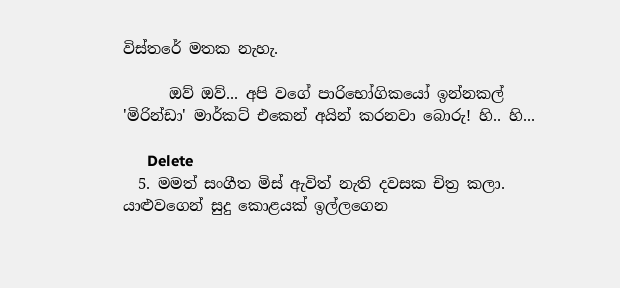විස්තරේ මතක නැහැ.

      ඔව් ඔව්... අපි වගේ පාරිභෝගිකයෝ ඉන්නකල් 'මිරින්ඩා' මාර්කට් එකෙන් අයින් කරනවා බොරු! හි.. හි...

      Delete
  5. මමත් සංගීත මිස් ඇවිත් නැති දවසක චිත්‍ර කලා. යාළුවගෙන් සුදු කොළයක් ඉල්ලගෙන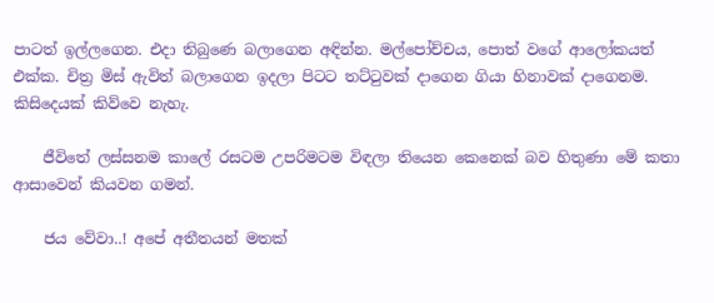පාටත් ඉල්ලගෙන. එදා තිබුණෙ බලාගෙන අඳින්න. මල්පෝච්චය, පොත් වගේ ආලෝකයත් එක්ක. චිත්‍ර මිස් ඇවිත් බලාගෙන ඉදලා පිටට තට්ටුවක් දාගෙන ගියා හිනාවක් දාගෙනම. කිසිදෙයක් කිව්වෙ නැහැ.

    ජීවිතේ ලස්සනම කාලේ රසටම උපරිමටම විඳලා තියෙන කෙනෙක් බව හිතුණා මේ කතා ආසාවෙන් කියවන ගමන්.

    ජය වේවා..! අපේ අතීතයන් මතක්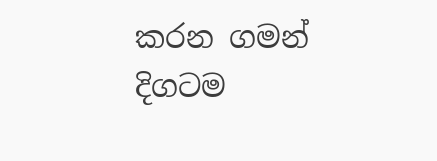කරන ගමන් දිගටම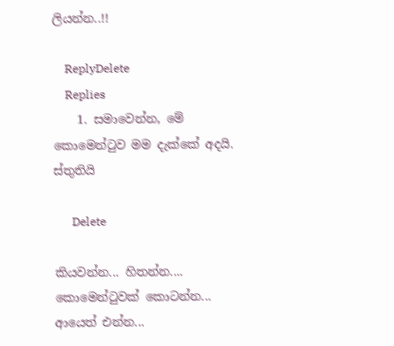ලියන්න..!!

    ReplyDelete
    Replies
    1. සමාවෙන්න, මේ කොමෙන්ටුව මම දැක්කේ අදයි. ස්තුතියි

      Delete

කියවන්න... හිතන්න.... කොමෙන්ටුවක් කොටන්න... ආයෙත් එන්න...